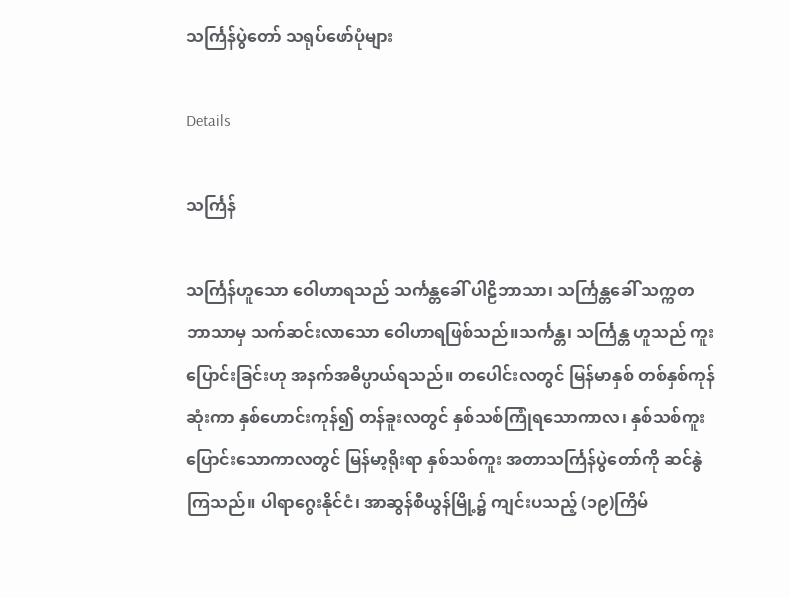သင်္ကြန်ပွဲတော် သရုပ်ဖော်ပုံများ

Details

သင်္ကြန်

သင်္ကြန်ဟူသော ဝေါဟာရသည် သင်္ကန္တခေါ် ပါဠိဘာသာ၊ သင်္ကြန္တခေါ် သက္ကတဘာသာမှ သက်ဆင်းလာသော ဝေါဟာရဖြစ်သည်။သင်္ကန္တ၊ သင်္ကြန္တ ဟူသည် ကူးပြောင်းခြင်းဟု အနက်အဓိပ္ပာယ်ရသည်။ တပေါင်းလတွင် မြန်မာနှစ် တစ်နှစ်ကုန်ဆုံးကာ နှစ်ဟောင်းကုန်၍ တန်ခူးလတွင် နှစ်သစ်ကြုံရသောကာလ၊ နှစ်သစ်ကူးပြောင်းသောကာလတွင် မြန်မာ့ရိုးရာ နှစ်သစ်ကူး အတာသင်္ကြန်ပွဲတော်ကို ဆင်နွဲကြသည်။ ပါရာဂွေးနိုင်ငံ၊ အာဆွန်စီယွန်မြို့၌ ကျင်းပသည့် (၁၉)ကြိမ်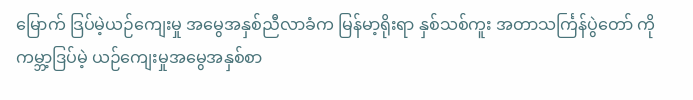မြောက် ဒြပ်မဲ့ယဉ်ကျေးမှု အမွေအနှစ်ညီလာခံက မြန်မာ့ရိုးရာ နှစ်သစ်ကူး အတာသင်္ကြန်ပွဲတော် ကို ကမ္ဘာ့ဒြပ်မဲ့ ယဉ်ကျေးမှုအမွေအနှစ်စာ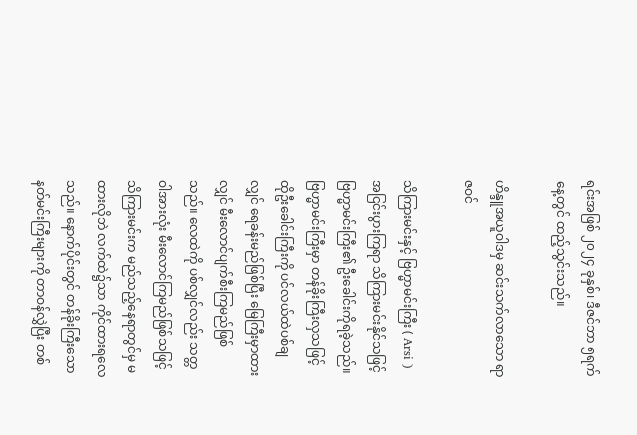ရင်းအဖြစ် ၂၀၂၄ ခုနှစ်၊ ဒီဇင်ဘာ ၅ရက်နေ့တွင် ထည့်သွင်းသည်။

ဟိန္ဒူအယူဝါဒမှ ဆင်းသက်လာသော ရာဇဝင်

သိကြားမင်းနှင့် ဗြဟ္မာမင်းကြီး ( Arsi ) အငြင်းပွားကြရာ သိကြားမင်းနိုင်သဖြင့် ဗြဟ္မာမင်းကြီး၏ ဦးခေါင်းကိုရခဲ့သည်။ ဗြဟ္မာမင်းကြီးမှာ တန်ခိုးကြီးလှသဖြင့် ထိုဦးခေါင်းကြီးကို ပင်လယ်ထဲပစ်ချလျှင် ရေခန်းမည်ဖြစ်ပြီး မြေကြီးမှာထားလျှင် မီးလောင်ပျက်စီးကြမည်ဖြစ်သည်။ လေထဲကို ပစ်လျှင်လည်း သတ္တဝါအားလုံး မီးလောင်ကြမည်ဖြစ်သဖြင့် သိကြားမင်းက မည်သည့်နေရာတွင်မှ မထားလိုဘဲ လက်ထဲ၌သာ ကိုင်ထားရလေသည်။ နောက်ပိုင်းတွင် တန်ခိုးကြီးသော နတ်မင်းကြီးများကို တာဝန်လွှဲပြီး တစ်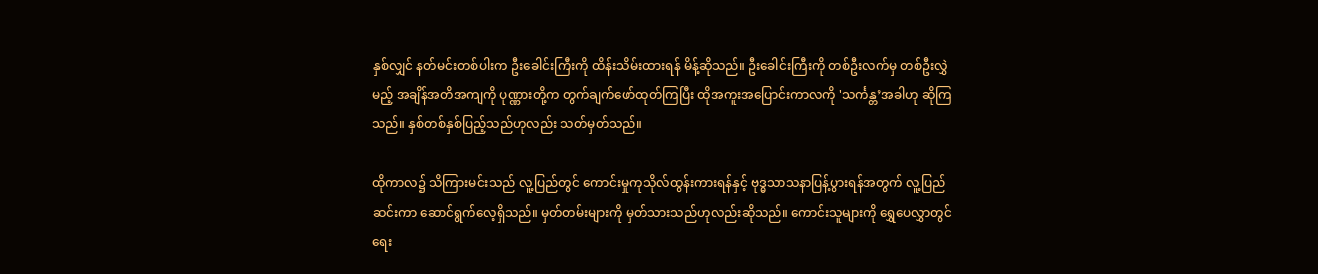နှစ်လျှင် နတ်မင်းတစ်ပါးက ဦးခေါင်းကြီးကို ထိန်းသိမ်းထားရန် မိန့်ဆိုသည်။ ဦးခေါင်းကြီးကို တစ်ဦးလက်မှ တစ်ဦးလွှဲမည့် အချိန်အတိအကျကို ပုဏ္ဏားတို့က တွက်ချက်ဖော်ထုတ်ကြပြီး ထိုအကူးအပြောင်းကာလကို 'သင်္ကန္တ’အခါဟု ဆိုကြသည်။ နှစ်တစ်နှစ်ပြည့်သည်ဟုလည်း သတ်မှတ်သည်။

ထိုကာလ၌ သိကြားမင်းသည် လူ့ပြည်တွင် ကောင်းမှုကုသိုလ်ထွန်းကားရန်နှင့် ဗုဒ္ဓသာသနာပြန့်ပွားရန်အတွက် လူ့ပြည်ဆင်းကာ ဆောင်ရွက်လေ့ရှိသည်။ မှတ်တမ်းများကို မှတ်သားသည်ဟုလည်းဆိုသည်။ ကောင်းသူများကို ရွှေပေလွှာတွင် ရေး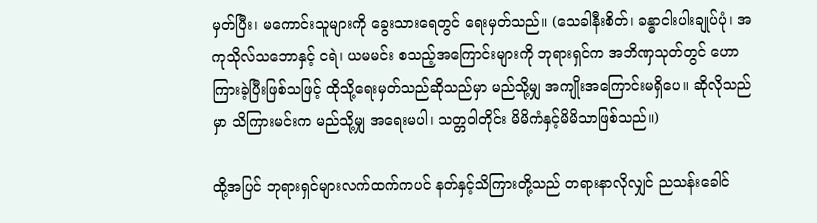မှတ်ပြီး၊ မကောင်းသူများကို ခွေးသားရေတွင် ရေးမှတ်သည်။ (သေခါနီးစိတ်၊ ခန္ဓာငါးပါးချုပ်ပုံ၊ အကုသိုလ်သဘောနှင့် ငရဲ၊ ယမမင်း စသည့်အကြောင်းများကို ဘုရားရှင်က အဘိဏှသုတ်တွင် ဟောကြားခဲ့ပြီးဖြစ်သဖြင့် ထိုသို့ရေးမှတ်သည်ဆိုသည်မှာ မည်သို့မျှ အကျိုးအကြောင်းမရှိပေ။ ဆိုလိုသည်မှာ သိကြားမင်းက မည်သို့မျှ အရေးမပါ၊ သတ္တဝါတိုင်း မိမိကံနှင့်မိမိသာဖြစ်သည်။)

ထို့အပြင် ဘုရားရှင်များလက်ထက်ကပင် နတ်နှင့်သိကြားတို့သည် တရားနာလိုလျှင် ညသန်းခေါင်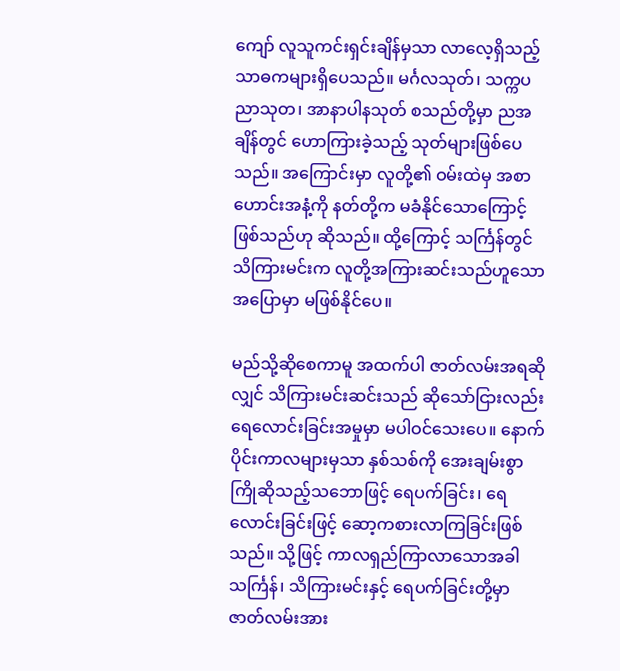ကျော် လူသူကင်းရှင်းချိန်မှသာ လာလေ့ရှိသည့် သာဓကများရှိပေသည်။ မင်္ဂလသုတ်၊ သက္ကပညာသုတ၊ အာနာပါနသုတ် စသည်တို့မှာ ညအချိန်တွင် ဟောကြားခဲ့သည့် သုတ်များဖြစ်ပေသည်။ အကြောင်းမှာ လူတို့၏ ဝမ်းထဲမှ အစာဟောင်းအနံ့ကို နတ်တို့က မခံနိုင်သောကြောင့်ဖြစ်သည်ဟု ဆိုသည်။ ထို့ကြောင့် သင်္ကြန်တွင် သိကြားမင်းက လူတို့အကြားဆင်းသည်ဟူသော အပြောမှာ မဖြစ်နိုင်ပေ။

မည်သို့ဆိုစေကာမူ အထက်ပါ ဇာတ်လမ်းအရဆိုလျှင် သိကြားမင်းဆင်းသည် ဆိုသော်ငြားလည်း ရေလောင်းခြင်းအမှုမှာ မပါဝင်သေးပေ။ နောက်ပိုင်းကာလများမှသာ နှစ်သစ်ကို အေးချမ်းစွာ ကြိုဆိုသည့်သဘောဖြင့် ရေပက်ခြင်း၊ ရေလောင်းခြင်းဖြင့် ဆော့ကစားလာကြခြင်းဖြစ်သည်။ သို့ဖြင့် ကာလရှည်ကြာလာသောအခါ သင်္ကြန်၊ သိကြားမင်းနှင့် ရေပက်ခြင်းတို့မှာ ဇာတ်လမ်းအား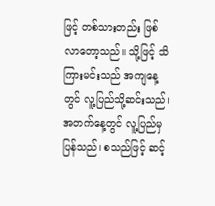ဖြင့် တစ်သားတည်း ဖြစ်လာတော့သည်။ သို့ဖြင့် သိကြားမင်းသည် အကျနေ့တွင် လူ့ပြည်သို့ဆင်းသည်၊ အတက်နေ့တွင် လူ့ပြည်မှပြန်သည်၊ စသည်ဖြင့် ဆင့်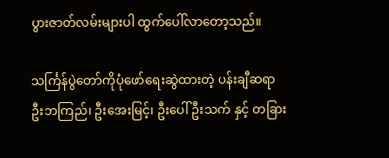ပွားဇာတ်လမ်းများပါ ထွက်ပေါ်လာတော့သည်။

သင်္ကြန်ပွဲတော်ကိုပုံဖော်ရေးဆွဲထားတဲ့ ပန်းချီဆရာ ဦးဘကြည်၊ ဦးအေးမြင့်၊ ဦးပေါ်ဦးသက် နှင့် တခြား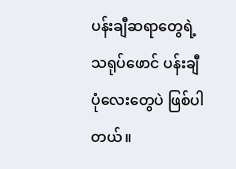ပန်းချီဆရာတွေရဲ့ သရုပ်ဖောင် ပန်းချီပုံလေးတွေပဲ ဖြစ်ပါတယ်။